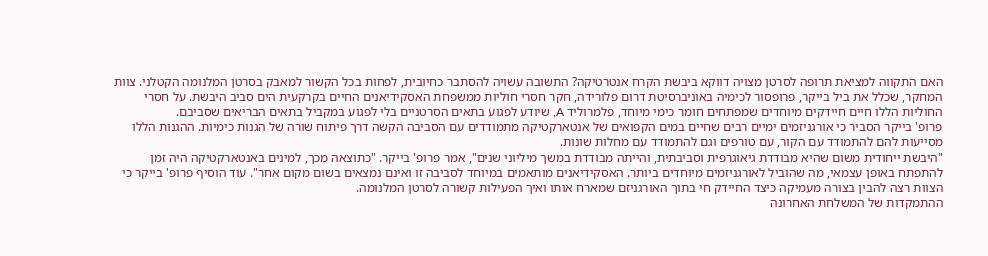האם התקווה למציאת תרופה לסרטן מצויה דווקא ביבשת הקרח אנטרטיקה? התשובה עשויה להסתבר כחיובית, לפחות בכל הקשור למאבק בסרטן המלנומה הקטלני. צוות המחקר, שכלל את ביל בייקר, פרופסור לכימיה באוניברסיטת דרום פלורידה, חקר חסרי חוליות ממשפחת האסקידיאנים החיים בקרקעית הים סביב היבשת. על חסרי החוליות הללו חיים חיידקים מיוחדים שמפתחים חומר כימי מיוחד, פלמרוליד A, שיודע לפגוע בתאים הסרטניים בלי לפגוע במקביל בתאים הבריאים שסביבם.
פרופ' בייקר הסביר כי אורגניזמים ימיים רבים שחיים במים הקפואים של אנטארקטיקה מתמודדים עם הסביבה הקשה דרך פיתוח שורה של הגנות כימיות. ההגנות הללו מסייעות להם להתמודד עם הקור, עם טורפים וגם להתמודד עם מחלות שונות.
"היבשת ייחודית משום שהיא מבודדת גיאוגרפית וסביבתית, והייתה מבודדת במשך מיליוני שנים", אמר פרופ' בייקר. "כתוצאה מכך, למינים באנטארקטיקה היה זמן להתפתח באופן עצמאי, מה שהוביל לאורגניזמים מיוחדים ביותר. האסקידיאנים מותאמים במיוחד לסביבה זו ואינם נמצאים בשום מקום אחר". עוד הוסיף פרופ' בייקר כי הצוות רצה להבין בצורה מעמיקה כיצד החיידק חי בתוך האורגניזם שמארח אותו ואיך הפעילות קשורה לסרטן המלנומה.
ההתמקדות של המשלחת האחרונה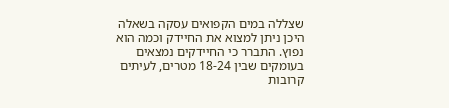שצללה במים הקפואים עסקה בשאלה היכן ניתן למצוא את החיידק וכמה הוא נפוץ. התברר כי החיידקים נמצאים בעומקים שבין 18-24 מטרים, לעיתים קרובות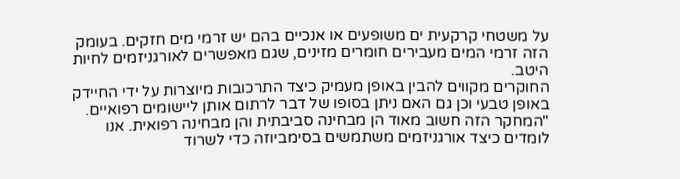על משטחי קרקעית ים משופעים או אנכיים בהם יש זרמי מים חזקים. בעומק הזה זרמי המים מעבירים חומרים מזינים, שגם מאפשרים לאורגניזמים לחיות היטב.
החוקרים מקווים להבין באופן מעמיק כיצד התרכובות מיוצרות על ידי החיידק באופן טבעי וכן גם האם ניתן בסופו של דבר לרתום אותן ליישומים רפואיים. "המחקר הזה חשוב מאוד הן מבחינה סביבתית והן מבחינה רפואית. אנו לומדים כיצד אורגניזמים משתמשים בסימביוזה כדי לשרוד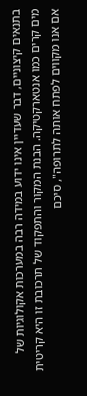בתנאים קיצוניים, דבר שעדיין אינו ידוע במידה רבה במערכות אקולוגיות של מים קרים כמו אנטארקטיקה. הבנת המקור והתפקוד של תרכובת זו היא קריטית אם אנו מקווים לפתח אותה לתרופה", סיכם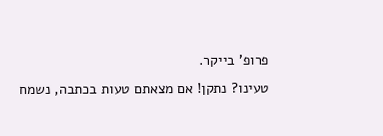פרופ' בייקר.
טעינו? נתקן! אם מצאתם טעות בכתבה, נשמח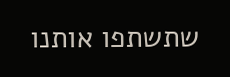שתשתפו אותנו